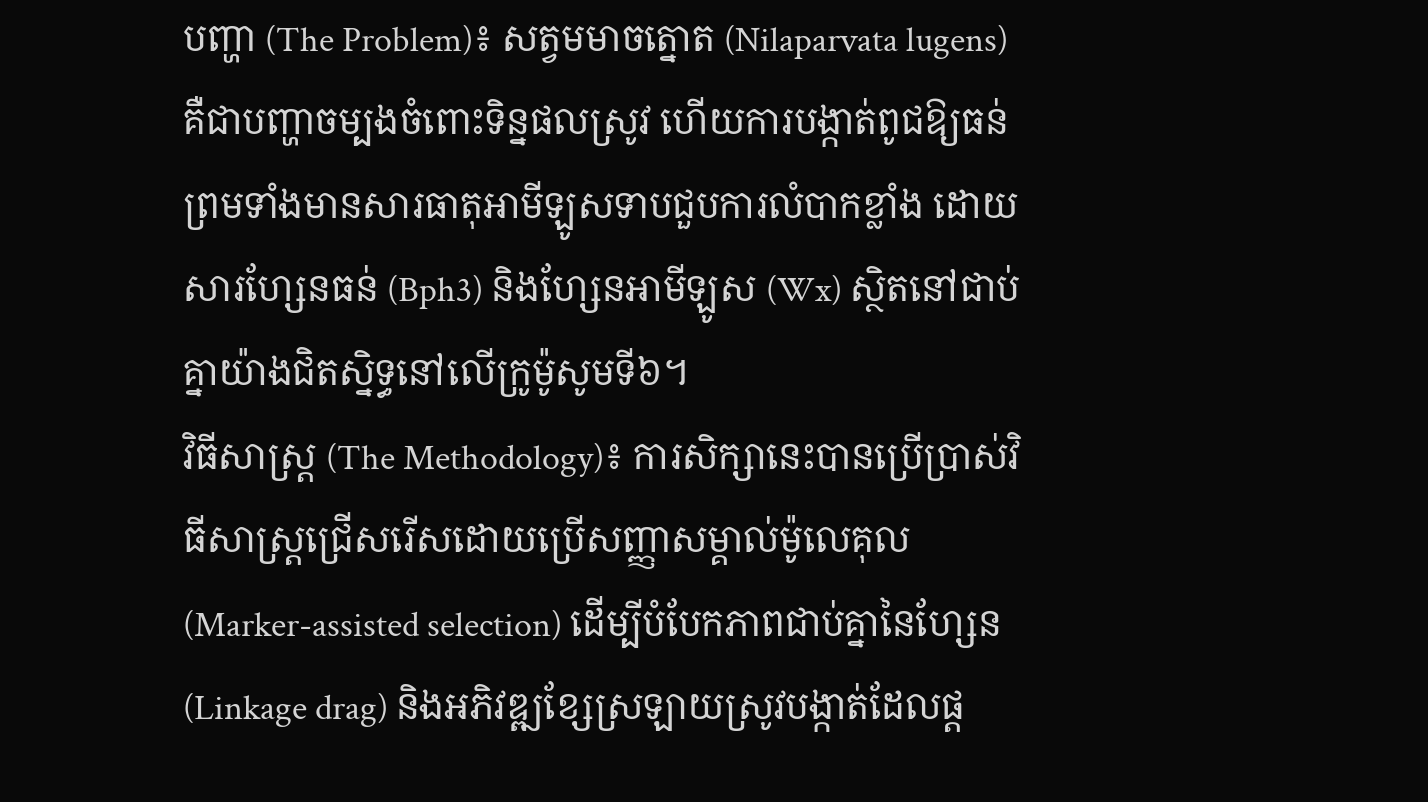បញ្ហា (The Problem)៖ សត្វមមាចត្នោត (Nilaparvata lugens) គឺជាបញ្ហាចម្បងចំពោះទិន្នផលស្រូវ ហើយការបង្កាត់ពូជឱ្យធន់ព្រមទាំងមានសារធាតុអាមីឡូសទាបជួបការលំបាកខ្លាំង ដោយសារហ្សែនធន់ (Bph3) និងហ្សែនអាមីឡូស (Wx) ស្ថិតនៅជាប់គ្នាយ៉ាងជិតស្និទ្ធនៅលើក្រូម៉ូសូមទី៦។
វិធីសាស្ត្រ (The Methodology)៖ ការសិក្សានេះបានប្រើប្រាស់វិធីសាស្ត្រជ្រើសរើសដោយប្រើសញ្ញាសម្គាល់ម៉ូលេគុល (Marker-assisted selection) ដើម្បីបំបែកភាពជាប់គ្នានៃហ្សែន (Linkage drag) និងអភិវឌ្ឍខ្សែស្រឡាយស្រូវបង្កាត់ដែលផ្ត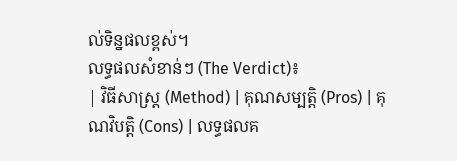ល់ទិន្នផលខ្ពស់។
លទ្ធផលសំខាន់ៗ (The Verdict)៖
| វិធីសាស្ត្រ (Method) | គុណសម្បត្តិ (Pros) | គុណវិបត្តិ (Cons) | លទ្ធផលគ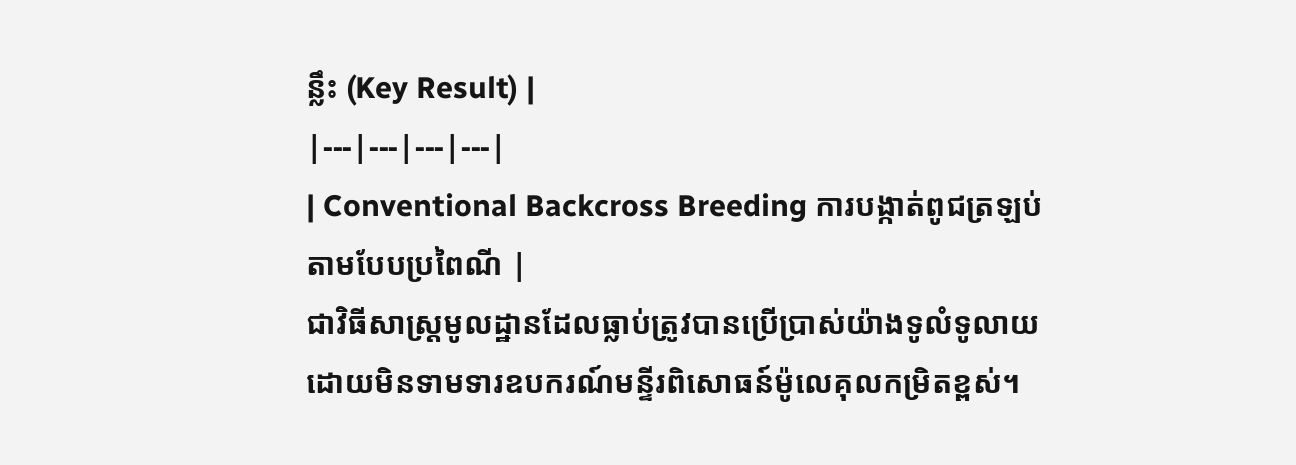ន្លឹះ (Key Result) |
|---|---|---|---|
| Conventional Backcross Breeding ការបង្កាត់ពូជត្រឡប់តាមបែបប្រពៃណី |
ជាវិធីសាស្ត្រមូលដ្ឋានដែលធ្លាប់ត្រូវបានប្រើប្រាស់យ៉ាងទូលំទូលាយ ដោយមិនទាមទារឧបករណ៍មន្ទីរពិសោធន៍ម៉ូលេគុលកម្រិតខ្ពស់។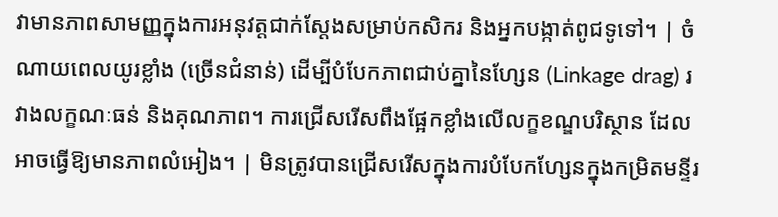វាមានភាពសាមញ្ញក្នុងការអនុវត្តជាក់ស្តែងសម្រាប់កសិករ និងអ្នកបង្កាត់ពូជទូទៅ។ | ចំណាយពេលយូរខ្លាំង (ច្រើនជំនាន់) ដើម្បីបំបែកភាពជាប់គ្នានៃហ្សែន (Linkage drag) រវាងលក្ខណៈធន់ និងគុណភាព។ ការជ្រើសរើសពឹងផ្អែកខ្លាំងលើលក្ខខណ្ឌបរិស្ថាន ដែលអាចធ្វើឱ្យមានភាពលំអៀង។ | មិនត្រូវបានជ្រើសរើសក្នុងការបំបែកហ្សែនក្នុងកម្រិតមន្ទីរ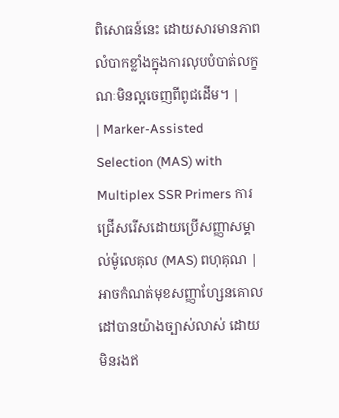ពិសោធន៍នេះ ដោយសារមានភាពលំបាកខ្លាំងក្នុងការលុបបំបាត់លក្ខណៈមិនល្អចេញពីពូជដើម។ |
| Marker-Assisted Selection (MAS) with Multiplex SSR Primers ការជ្រើសរើសដោយប្រើសញ្ញាសម្គាល់ម៉ូលេគុល (MAS) ពហុគុណ |
អាចកំណត់មុខសញ្ញាហ្សែនគោលដៅបានយ៉ាងច្បាស់លាស់ ដោយមិនរងឥ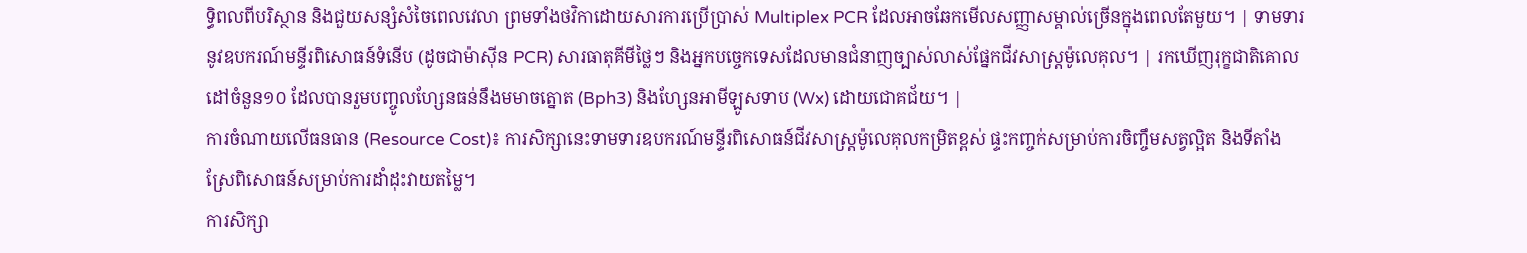ទ្ធិពលពីបរិស្ថាន និងជួយសន្សំសំចៃពេលវេលា ព្រមទាំងថវិកាដោយសារការប្រើប្រាស់ Multiplex PCR ដែលអាចឆែកមើលសញ្ញាសម្គាល់ច្រើនក្នុងពេលតែមួយ។ | ទាមទារនូវឧបករណ៍មន្ទីរពិសោធន៍ទំនើប (ដូចជាម៉ាស៊ីន PCR) សារធាតុគីមីថ្លៃៗ និងអ្នកបច្ចេកទេសដែលមានជំនាញច្បាស់លាស់ផ្នែកជីវសាស្ត្រម៉ូលេគុល។ | រកឃើញរុក្ខជាតិគោលដៅចំនួន១០ ដែលបានរួមបញ្ចូលហ្សែនធន់នឹងមមាចត្នោត (Bph3) និងហ្សែនអាមីឡូសទាប (Wx) ដោយជោគជ័យ។ |
ការចំណាយលើធនធាន (Resource Cost)៖ ការសិក្សានេះទាមទារឧបករណ៍មន្ទីរពិសោធន៍ជីវសាស្ត្រម៉ូលេគុលកម្រិតខ្ពស់ ផ្ទះកញ្ចក់សម្រាប់ការចិញ្ចឹមសត្វល្អិត និងទីតាំងស្រែពិសោធន៍សម្រាប់ការដាំដុះវាយតម្លៃ។
ការសិក្សា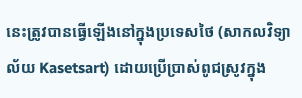នេះត្រូវបានធ្វើឡើងនៅក្នុងប្រទេសថៃ (សាកលវិទ្យាល័យ Kasetsart) ដោយប្រើប្រាស់ពូជស្រូវក្នុង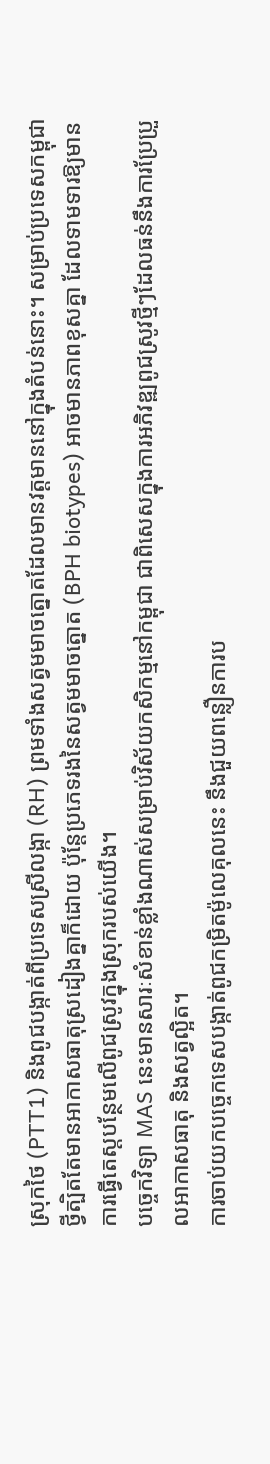ស្រុកថៃ (PTT1) និងពូជបង្កាត់ពីប្រទេសស្រីលង្កា (RH) ព្រមទាំងសត្វមមាចត្នោតដែលមានវត្តមាននៅក្នុងតំបន់នោះ។ សម្រាប់ប្រទេសកម្ពុជា ថ្វីត្បិតតែមានអាកាសធាតុស្រដៀងគ្នាក៏ដោយ ប៉ុន្តែប្រភេទរងនៃសត្វមមាចត្នោត (BPH biotypes) អាចមានភាពខុសគ្នា ដែលទាមទារឱ្យមានការធ្វើតេស្តបន្ថែមលើពូជស្រូវក្នុងស្រុករបស់យើង។
បច្ចេកវិទ្យា MAS នេះមានសារៈសំខាន់ខ្លាំងណាស់សម្រាប់វិស័យកសិកម្មនៅកម្ពុជា ជាពិសេសក្នុងការអភិវឌ្ឍពូជស្រូវថ្មីៗដែលធន់នឹងការប្រែប្រួលអាកាសធាតុ និងសត្វល្អិត។
ការចាប់យកបច្ចេកទេសបង្កាត់ពូជកម្រិតម៉ូលេគុលនេះ នឹងជួយពន្លឿនការប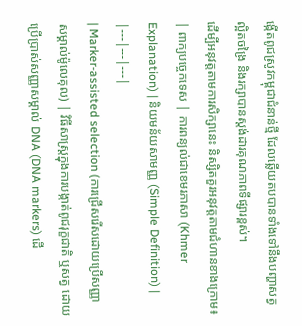ង្កើតពូជស្រូវកម្ពុជាជំនាន់ថ្មី ដែលឆ្លើយតបបានទាំងទៅនឹងបញ្ហាសត្វល្អិតចង្រៃ និងរក្សាបានស្តង់ដារគុណភាពទីផ្សារខ្ពស់។
ដើម្បីអនុវត្តតាមការសិក្សានេះ និស្សិតគួរអនុវត្តតាមជំហានខាងក្រោម៖
| ពាក្យបច្ចេកទេស | ការពន្យល់ជាខេមរភាសា (Khmer Explanation) | និយមន័យសាមញ្ញ (Simple Definition) |
|---|---|---|
| Marker-assisted selection (ការជ្រើសរើសដោយប្រើសញ្ញាសម្គាល់ម៉ូលេគុល) | វិធីសាស្ត្រក្នុងការបង្កាត់ពូជរុក្ខជាតិ ឬសត្វ ដោយប្រើប្រាស់សញ្ញាសម្គាល់ DNA (DNA markers) ដើ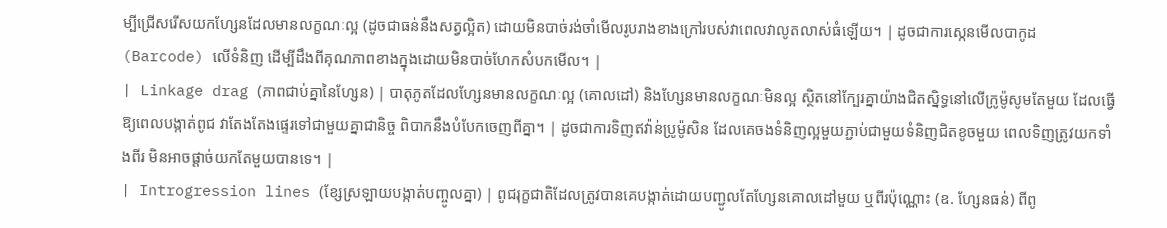ម្បីជ្រើសរើសយកហ្សែនដែលមានលក្ខណៈល្អ (ដូចជាធន់នឹងសត្វល្អិត) ដោយមិនបាច់រង់ចាំមើលរូបរាងខាងក្រៅរបស់វាពេលវាលូតលាស់ធំឡើយ។ | ដូចជាការស្កេនមើលបាកូដ (Barcode) លើទំនិញ ដើម្បីដឹងពីគុណភាពខាងក្នុងដោយមិនបាច់ហែកសំបកមើល។ |
| Linkage drag (ភាពជាប់គ្នានៃហ្សែន) | បាតុភូតដែលហ្សែនមានលក្ខណៈល្អ (គោលដៅ) និងហ្សែនមានលក្ខណៈមិនល្អ ស្ថិតនៅក្បែរគ្នាយ៉ាងជិតស្និទ្ធនៅលើក្រូម៉ូសូមតែមួយ ដែលធ្វើឱ្យពេលបង្កាត់ពូជ វាតែងតែងផ្ទេរទៅជាមួយគ្នាជានិច្ច ពិបាកនឹងបំបែកចេញពីគ្នា។ | ដូចជាការទិញឥវ៉ាន់ប្រូម៉ូសិន ដែលគេចងទំនិញល្អមួយភ្ជាប់ជាមួយទំនិញជិតខូចមួយ ពេលទិញត្រូវយកទាំងពីរ មិនអាចផ្តាច់យកតែមួយបានទេ។ |
| Introgression lines (ខ្សែស្រឡាយបង្កាត់បញ្ចូលគ្នា) | ពូជរុក្ខជាតិដែលត្រូវបានគេបង្កាត់ដោយបញ្ជូលតែហ្សែនគោលដៅមួយ ឬពីរប៉ុណ្ណោះ (ឧ. ហ្សែនធន់) ពីពូ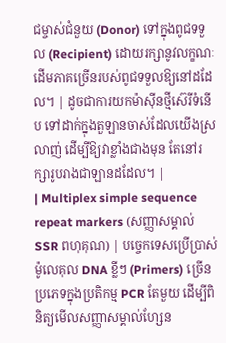ជម្ចាស់ជំនួយ (Donor) ទៅក្នុងពូជទទួល (Recipient) ដោយរក្សានូវលក្ខណៈដើមភាគច្រើនរបស់ពូជទទួលឱ្យនៅដដែល។ | ដូចជាការយកម៉ាស៊ីនថ្មីស៊េរីទំនើប ទៅដាក់ក្នុងតួឡានចាស់ដែលយើងស្រលាញ់ ដើម្បីឱ្យវាខ្លាំងជាងមុន តែនៅរក្សារូបរាងជាឡានដដែល។ |
| Multiplex simple sequence repeat markers (សញ្ញាសម្គាល់ SSR ពហុគុណ) | បច្ចេកទេសប្រើប្រាស់ម៉ូលេគុល DNA ខ្លីៗ (Primers) ច្រើនប្រភេទក្នុងប្រតិកម្ម PCR តែមួយ ដើម្បីពិនិត្យមើលសញ្ញាសម្គាល់ហ្សែន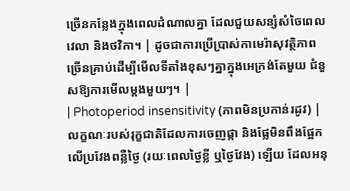ច្រើនកន្លែងក្នុងពេលដំណាលគ្នា ដែលជួយសន្សំសំចៃពេលវេលា និងថវិកា។ | ដូចជាការប្រើប្រាស់កាមេរ៉ាសុវត្ថិភាពច្រើនគ្រាប់ដើម្បីមើលទីតាំងខុសៗគ្នាក្នុងអេក្រង់តែមួយ ជំនួសឱ្យការមើលម្តងមួយៗ។ |
| Photoperiod insensitivity (ភាពមិនប្រកាន់រដូវ) | លក្ខណៈរបស់រុក្ខជាតិដែលការចេញផ្កា និងផ្លែមិនពឹងផ្អែកលើប្រវែងពន្លឺថ្ងៃ (រយៈពេលថ្ងៃខ្លី ឬថ្ងៃវែង) ឡើយ ដែលអនុ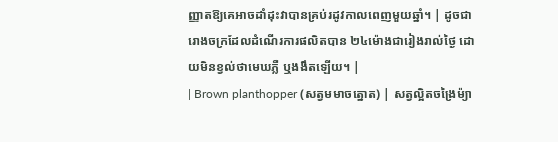ញ្ញាតឱ្យគេអាចដាំដុះវាបានគ្រប់រដូវកាលពេញមួយឆ្នាំ។ | ដូចជារោងចក្រដែលដំណើរការផលិតបាន ២៤ម៉ោងជារៀងរាល់ថ្ងៃ ដោយមិនខ្វល់ថាមេឃភ្លឺ ឬងងឹតឡើយ។ |
| Brown planthopper (សត្វមមាចត្នោត) | សត្វល្អិតចង្រៃម៉្យា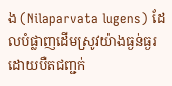ង (Nilaparvata lugens) ដែលបំផ្លាញដើមស្រូវយ៉ាងធ្ងន់ធ្ងរដោយបឺតជញ្ជក់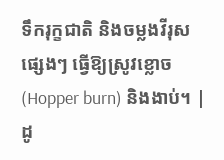ទឹករុក្ខជាតិ និងចម្លងវីរុសផ្សេងៗ ធ្វើឱ្យស្រូវខ្លោច (Hopper burn) និងងាប់។ | ដូ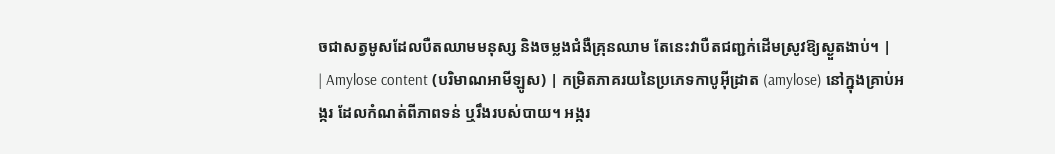ចជាសត្វមូសដែលបឺតឈាមមនុស្ស និងចម្លងជំងឺគ្រុនឈាម តែនេះវាបឺតជញ្ជក់ដើមស្រូវឱ្យស្ងួតងាប់។ |
| Amylose content (បរិមាណអាមីឡូស) | កម្រិតភាគរយនៃប្រភេទកាបូអ៊ីដ្រាត (amylose) នៅក្នុងគ្រាប់អង្ករ ដែលកំណត់ពីភាពទន់ ឬរឹងរបស់បាយ។ អង្ករ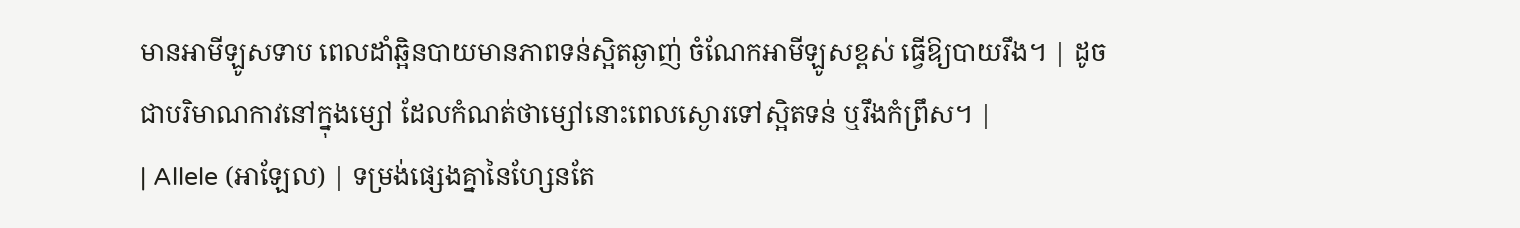មានអាមីឡូសទាប ពេលដាំឆ្អិនបាយមានភាពទន់ស្អិតឆ្ងាញ់ ចំណែកអាមីឡូសខ្ពស់ ធ្វើឱ្យបាយរឹង។ | ដូចជាបរិមាណកាវនៅក្នុងម្សៅ ដែលកំណត់ថាម្សៅនោះពេលស្ងោរទៅស្អិតទន់ ឬរឹងកំព្រឹស។ |
| Allele (អាឡែល) | ទម្រង់ផ្សេងគ្នានៃហ្សែនតែ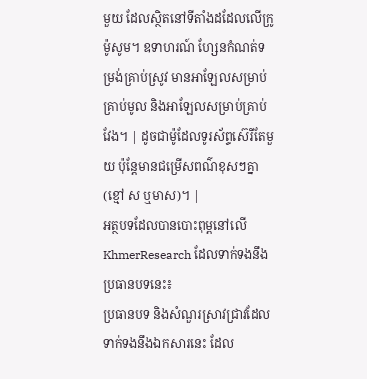មួយ ដែលស្ថិតនៅទីតាំងដដែលលើក្រូម៉ូសូម។ ឧទាហរណ៍ ហ្សែនកំណត់ទម្រង់គ្រាប់ស្រូវ មានអាឡែលសម្រាប់គ្រាប់មូល និងអាឡែលសម្រាប់គ្រាប់វែង។ | ដូចជាម៉ូដែលទូរស័ព្ទស៊េរីតែមួយ ប៉ុន្តែមានជម្រើសពណ៌ខុសៗគ្នា (ខ្មៅ ស ឬមាស)។ |
អត្ថបទដែលបានបោះពុម្ពនៅលើ KhmerResearch ដែលទាក់ទងនឹងប្រធានបទនេះ៖
ប្រធានបទ និងសំណួរស្រាវជ្រាវដែលទាក់ទងនឹងឯកសារនេះ ដែល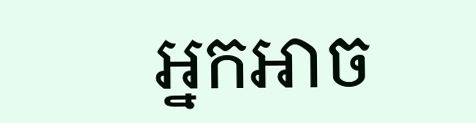អ្នកអាច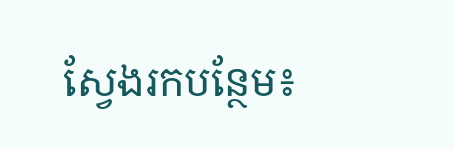ស្វែងរកបន្ថែម៖